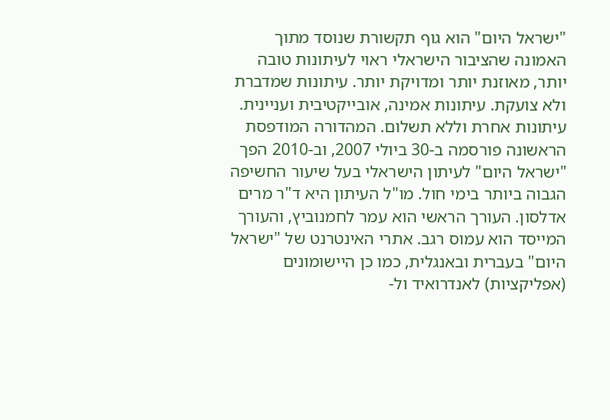"ישראל היום" הוא גוף תקשורת שנוסד מתוך האמונה שהציבור הישראלי ראוי לעיתונות טובה יותר, מאוזנת יותר ומדויקת יותר. עיתונות שמדברת ולא צועקת. עיתונות אמינה, אובייקטיבית ועניינית. עיתונות אחרת וללא תשלום. המהדורה המודפסת הראשונה פורסמה ב-30 ביולי 2007, וב-2010 הפך "ישראל היום" לעיתון הישראלי בעל שיעור החשיפה הגבוה ביותר בימי חול. מו"ל העיתון היא ד"ר מרים אדלסון. העורך הראשי הוא עמר לחמנוביץ, והעורך המייסד הוא עמוס רגב. אתרי האינטרנט של "ישראל היום" בעברית ובאנגלית, כמו כן היישומונים (אפליקציות) לאנדרואיד ול-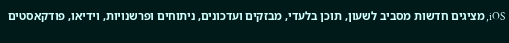iOS, מציגים חדשות מסביב לשעון, תוכן בלעדי, מבזקים ועדכונים, ניתוחים ופרשנויות, וידיאו, פודקאסטים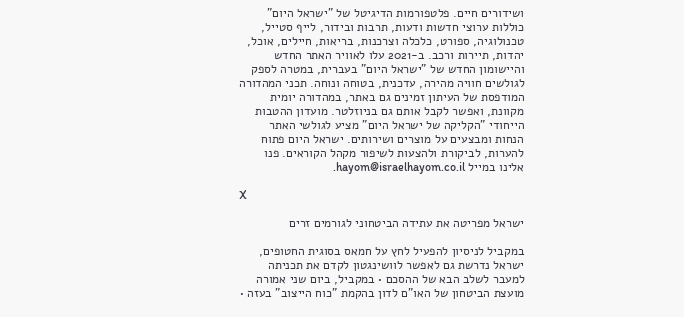ושידורים חיים. פלטפורמות הדיגיטל של "ישראל היום" כוללות ערוצי חדשות ודעות, תרבות ובידור, לייף סטייל, טכנולוגיה, ספורט, כלכלה וצרכנות, בריאות, חיילים, אוכל, יהדות, תיירות ורכב. ב-2021 עלו לאוויר האתר החדש והיישומון החדש של "ישראל היום" בעברית, במטרה לספק לגולשים חוויה מהירה, עדכנית, בטוחה ונוחה. תכני המהדורה המודפסת של העיתון זמינים גם באתר, במהדורה יומית מקוונת, ואפשר לקבל אותם גם בניוזלטר. מועדון ההטבות הייחודי "הקליקה של ישראל היום" מציע לגולשי האתר הנחות ומבצעים על מוצרים ושירותים. ישראל היום פתוח להערות, לביקורת ולהצעות לשיפור מקהל הקוראים. פנו אלינו במייל hayom@israelhayom.co.il.

X

ישראל מפריטה את עתידה הביטחוני לגורמים זרים

במקביל לניסיון להפעיל לחץ על חמאס בסוגית החטופים, ישראל נדרשת גם לאפשר לוושינגטון לקדם את תכניתה למעבר לשלב הבא של ההסכם • במקביל, ביום שני אמורה מועצת הביטחון של האו"ם לדון בהקמת "כוח הייצוב" בעזה •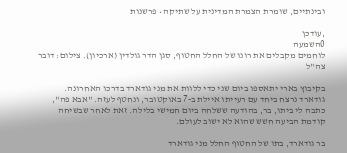ובינתיים, שומרת הצמרת המדינית על שתיקה • פרשנות

,עודכן
0השמעה
לוחמים מקבלים את רונו של החלל החטוף, סגן הדר גולדין (ארכיון). צילום: דובר צה"ל

בקיבוץ בארי יתאספו ביום שני כדי ללוות את מני גודארד בדרכו האחרונה. גודארד נרצח ביחד עם רעייתו איילת ב-7 באוקטובר, ונחטף לעזה. "אבא פה", כתבה לי ביתו, בר, בהודעה ששלחה ביום חמישי בלילה. זאת לאחר שבשיחה קודמת הביעה חשש שהוא לא ישוב לעולם.

בר גודארד, בתו של החטוף החלל מני גודארד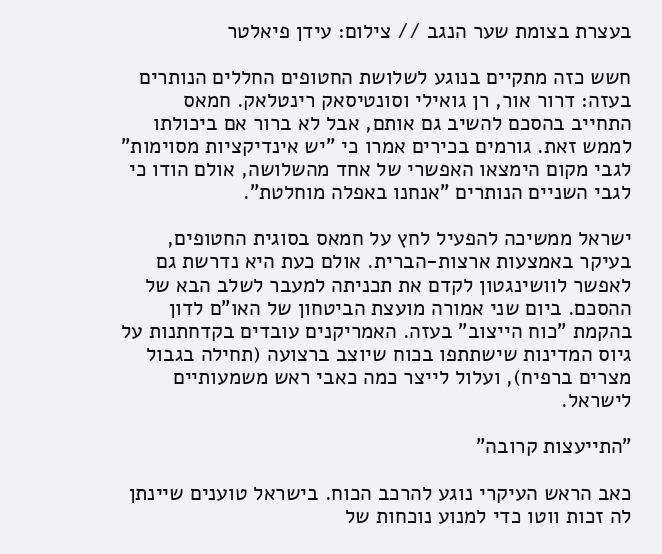בעצרת בצומת שער הנגב // צילום: עידן פיאלטר

חשש כזה מתקיים בנוגע לשלושת החטופים החללים הנותרים בעזה: דרור אור, רן גואילי וסונטיסאק רינטלאק. חמאס התחייב בהסכם להשיב גם אותם, אבל לא ברור אם ביכולתו לממש זאת. גורמים בכירים אמרו כי "יש אינדיקציות מסוימות" לגבי מקום הימצאו האפשרי של אחד מהשלושה, אולם הודו כי לגבי השניים הנותרים "אנחנו באפלה מוחלטת".

ישראל ממשיכה להפעיל לחץ על חמאס בסוגית החטופים, בעיקר באמצעות ארצות-הברית. אולם כעת היא נדרשת גם לאפשר לוושינגטון לקדם את תכניתה למעבר לשלב הבא של ההסכם. ביום שני אמורה מועצת הביטחון של האו"ם לדון בהקמת "כוח הייצוב" בעזה. האמריקנים עובדים בקדחתנות על גיוס המדינות שישתתפו בכוח שיוצב ברצועה (תחילה בגבול מצרים ברפיח), ועלול לייצר כמה כאבי ראש משמעותיים לישראל.

"התייעצות קרובה"

כאב הראש העיקרי נוגע להרכב הכוח. בישראל טוענים שיינתן לה זכות ווטו כדי למנוע נוכחות של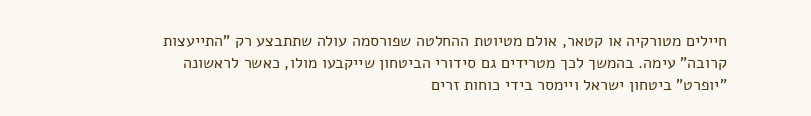חיילים מטורקיה או קטאר, אולם מטיוטת ההחלטה שפורסמה עולה שתתבצע רק "התייעצות קרובה" עימה. בהמשך לכך מטרידים גם סידורי הביטחון שייקבעו מולו, כאשר לראשונה "יופרט" ביטחון ישראל ויימסר בידי כוחות זרים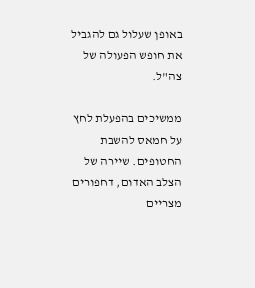באופן שעלול גם להגביל את חופש הפעולה של צה"ל.

ממשיכים בהפעלת לחץ על חמאס להשבת החטופים. שיירה של הצלב האדום, דחפורים מצריים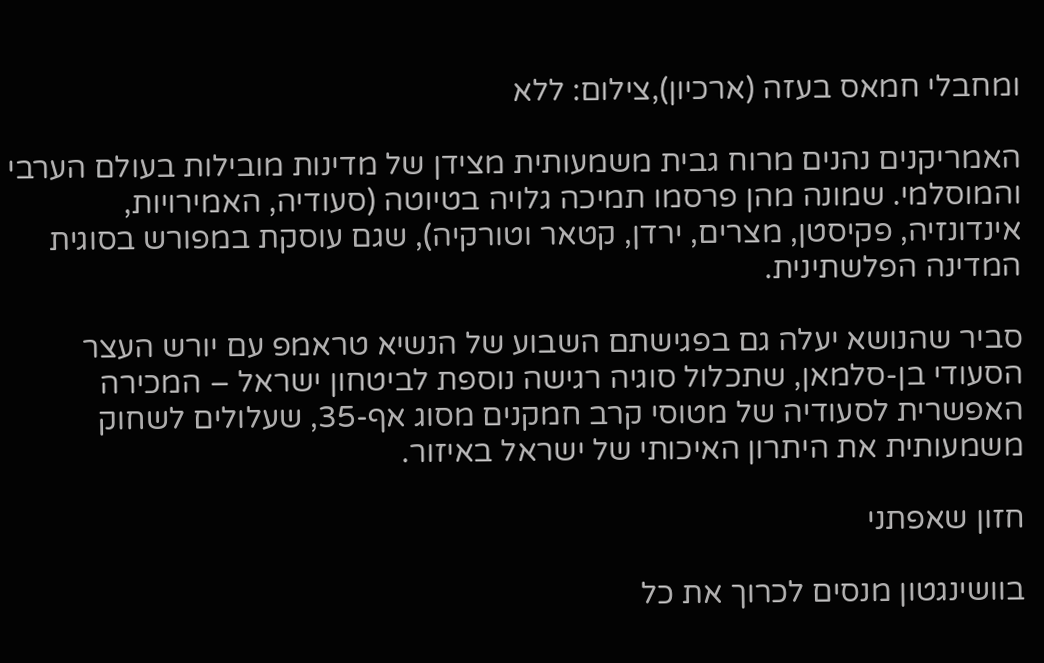ומחבלי חמאס בעזה (ארכיון),צילום: ללא

האמריקנים נהנים מרוח גבית משמעותית מצידן של מדינות מובילות בעולם הערבי והמוסלמי. שמונה מהן פרסמו תמיכה גלויה בטיוטה (סעודיה, האמירויות, אינדונזיה, פקיסטן, מצרים, ירדן, קטאר וטורקיה), שגם עוסקת במפורש בסוגית המדינה הפלשתינית.

סביר שהנושא יעלה גם בפגישתם השבוע של הנשיא טראמפ עם יורש העצר הסעודי בן-סלמאן, שתכלול סוגיה רגישה נוספת לביטחון ישראל – המכירה האפשרית לסעודיה של מטוסי קרב חמקנים מסוג אף-35, שעלולים לשחוק משמעותית את היתרון האיכותי של ישראל באיזור.

חזון שאפתני

בוושינגטון מנסים לכרוך את כל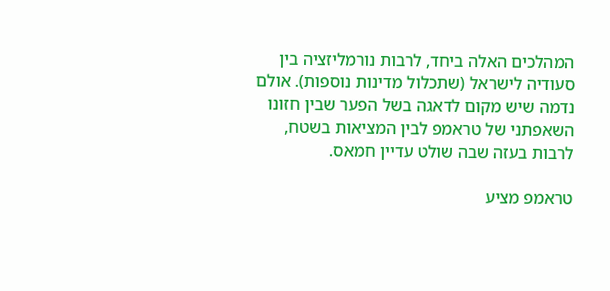המהלכים האלה ביחד, לרבות נורמליזציה בין סעודיה לישראל (שתכלול מדינות נוספות). אולם נדמה שיש מקום לדאגה בשל הפער שבין חזונו השאפתני של טראמפ לבין המציאות בשטח, לרבות בעזה שבה שולט עדיין חמאס.

טראמפ מציע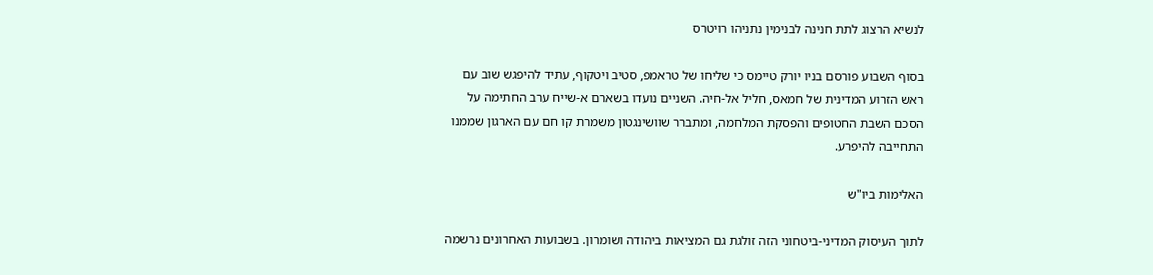לנשיא הרצוג לתת חנינה לבנימין נתניהו רויטרס

בסוף השבוע פורסם בניו יורק טיימס כי שליחו של טראמפ, סטיב ויטקוף, עתיד להיפגש שוב עם ראש הזרוע המדינית של חמאס, חליל אל-חיה. השניים נועדו בשארם א-שייח ערב החתימה על הסכם השבת החטופים והפסקת המלחמה, ומתברר שוושינגטון משמרת קו חם עם הארגון שממנו התחייבה להיפרע.

האלימות ביו"ש

לתוך העיסוק המדיני-ביטחוני הזה זולגת גם המציאות ביהודה ושומרון. בשבועות האחרונים נרשמה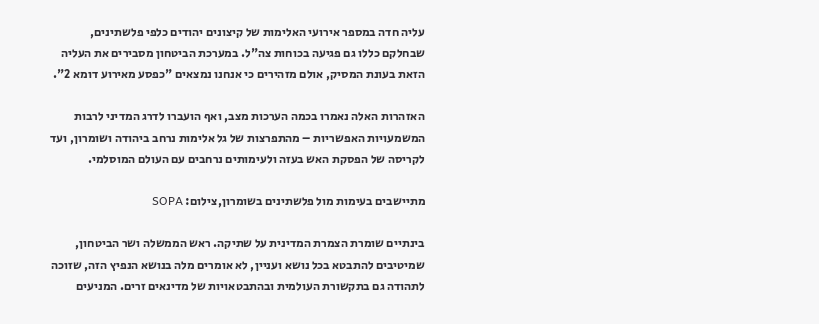עליה חדה במספר אירועי האלימות של קיצונים יהודים כלפי פלשתינים, שבחלקם כללו גם פגיעה בכוחות צה"ל. במערכת הביטחון מסבירים את העליה הזאת בעונת המסיק, אולם מזהירים כי אנחנו נמצאים "כפסע מאירוע דומא 2".

האזהרות האלה נאמרו בכמה הערכות מצב, ואף הועברו לדרג המדיני לרבות המשמעויות האפשריות – מהתפרצות של גל אלימות נרחב ביהודה ושומרון, ועד לקריסה של הפסקת האש בעזה ולעימותים נרחבים עם העולם המוסלמי.

מתיישבים בעימות מול פלשתינים בשומרון,צילום: SOPA

בינתיים שומרת הצמרת המדינית על שתיקה. ראש הממשלה ושר הביטחון, שמיטיבים להתבטא בכל נושא ועניין, לא אומרים מלה בנושא הנפיץ הזה, שזוכה לתהודה גם בתקשורת העולמית ובהתבטאויות של מדינאים זרים. המניעים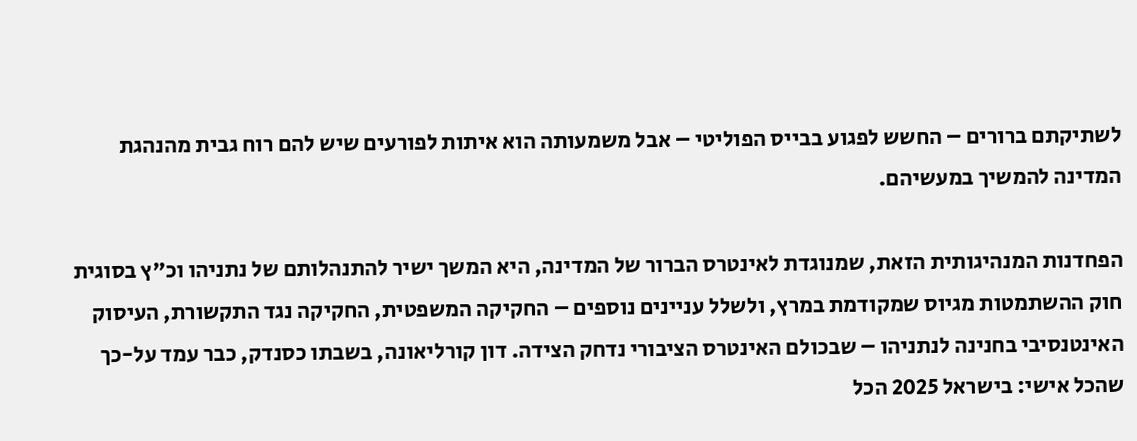לשתיקתם ברורים – החשש לפגוע בבייס הפוליטי – אבל משמעותה הוא איתות לפורעים שיש להם רוח גבית מהנהגת המדינה להמשיך במעשיהם.

הפחדנות המנהיגותית הזאת, שמנוגדת לאינטרס הברור של המדינה, היא המשך ישיר להתנהלותם של נתניהו וכ"ץ בסוגית חוק ההשתמטות מגיוס שמקודמת במרץ, ולשלל עניינים נוספים – החקיקה המשפטית, החקיקה נגד התקשורת, העיסוק האינטנסיבי בחנינה לנתניהו – שבכולם האינטרס הציבורי נדחק הצידה. דון קורליאונה, בשבתו כסנדק, כבר עמד על-כך שהכל אישי: בישראל 2025 הכל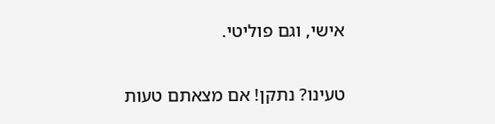אישי, וגם פוליטי.

טעינו? נתקן! אם מצאתם טעות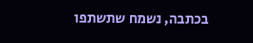בכתבה, נשמח שתשתפו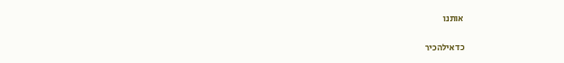אותנו

כדאילהכיר